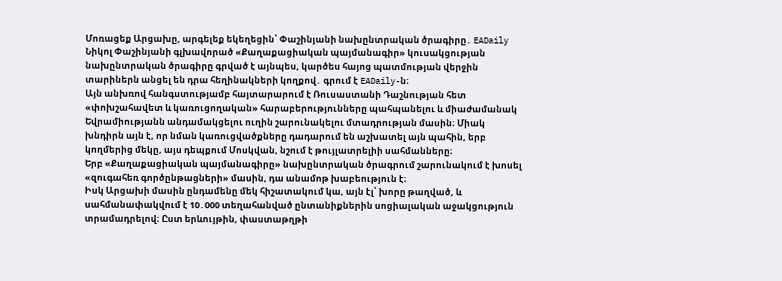Մոռացեք Արցախը, արգելեք եկեղեցին՝ Փաշինյանի նախընտրական ծրագիրը․ EADaily
Նիկոլ Փաշինյանի գլխավորած «Քաղաքացիական պայմանագիր» կուսակցության նախընտրական ծրագիրը գրված է այնպես, կարծես հայոց պատմության վերջին տարիներն անցել են դրա հեղինակների կողքով․ գրում է EADaily-ն։
Այն անխռով հանգստությամբ հայտարարում է Ռուսաստանի Դաշնության հետ «փոխշահավետ և կառուցողական» հարաբերությունները պահպանելու և միաժամանակ Եվրամիությանն անդամակցելու ուղին շարունակելու մտադրության մասին։ Միակ խնդիրն այն է, որ նման կառուցվածքները դադարում են աշխատել այն պահին, երբ կողմերից մեկը, այս դեպքում Մոսկվան, նշում է թույլատրելիի սահմանները։
Երբ «Քաղաքացիական պայմանագիրը» նախընտրական ծրագրում շարունակում է խոսել «զուգահեռ գործընթացների» մասին, դա անամոթ խաբեություն է։
Իսկ Արցախի մասին ընդամենը մեկ հիշատակում կա, այն էլ՝ խորը թաղված, և սահմանափակվում է 10․000 տեղահանված ընտանիքներին սոցիալական աջակցություն տրամադրելով։ Ըստ երևույթին, փաստաթղթի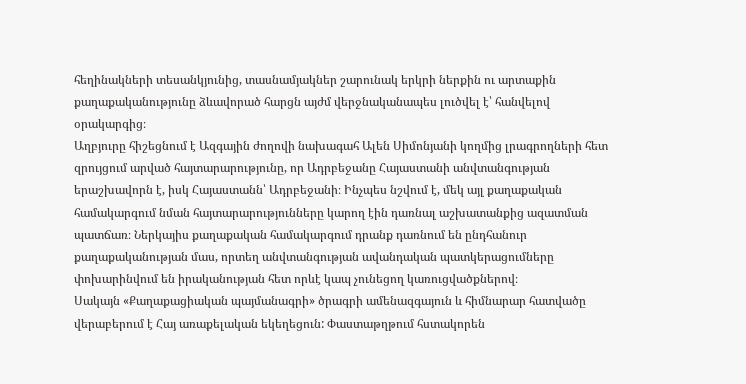հեղինակների տեսանկյունից, տասնամյակներ շարունակ երկրի ներքին ու արտաքին քաղաքականությունը ձևավորած հարցն այժմ վերջնականապես լուծվել է՝ հանվելով օրակարգից։
Աղբյուրը հիշեցնում է Ազգային ժողովի նախագահ Ալեն Սիմոնյանի կողմից լրագրողների հետ զրույցում արված հայտարարությունը, որ Ադրբեջանը Հայաստանի անվտանգության երաշխավորն է, իսկ Հայաստանն՝ Ադրբեջանի։ Ինչպես նշվում է, մեկ այլ քաղաքական համակարգում նման հայտարարությունները կարող էին դառնալ աշխատանքից ազատման պատճառ։ Ներկայիս քաղաքական համակարգում դրանք դառնում են ընդհանուր քաղաքականության մաս, որտեղ անվտանգության ավանդական պատկերացումները փոխարինվում են իրականության հետ որևէ կապ չունեցող կառուցվածքներով։
Սակայն «Քաղաքացիական պայմանագրի» ծրագրի ամենազգայուն և հիմնարար հատվածը վերաբերում է Հայ առաքելական եկեղեցուն: Փաստաթղթում հստակորեն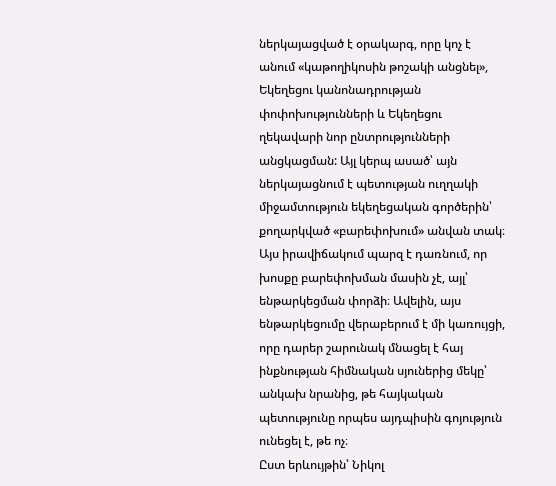ներկայացված է օրակարգ, որը կոչ է անում «կաթողիկոսին թոշակի անցնել», Եկեղեցու կանոնադրության փոփոխությունների և Եկեղեցու ղեկավարի նոր ընտրությունների անցկացման: Այլ կերպ ասած՝ այն ներկայացնում է պետության ուղղակի միջամտություն եկեղեցական գործերին՝ քողարկված «բարեփոխում» անվան տակ։ Այս իրավիճակում պարզ է դառնում, որ խոսքը բարեփոխման մասին չէ, այլ՝ ենթարկեցման փորձի։ Ավելին, այս ենթարկեցումը վերաբերում է մի կառույցի, որը դարեր շարունակ մնացել է հայ ինքնության հիմնական սյուներից մեկը՝ անկախ նրանից, թե հայկական պետությունը որպես այդպիսին գոյություն ունեցել է, թե ոչ։
Ըստ երևույթին՝ Նիկոլ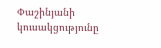Փաշինյանի կուսակցությունը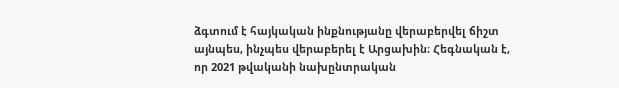ձգտում է հայկական ինքնությանը վերաբերվել ճիշտ այնպես, ինչպես վերաբերել է Արցախին։ Հեգնական է, որ 2021 թվականի նախընտրական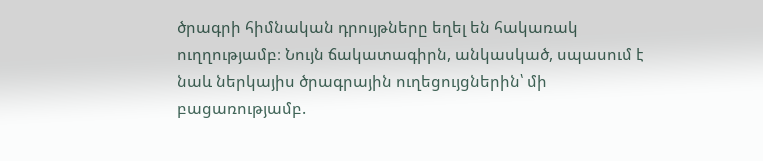ծրագրի հիմնական դրույթները եղել են հակառակ ուղղությամբ։ Նույն ճակատագիրն, անկասկած, սպասում է նաև ներկայիս ծրագրային ուղեցույցներին՝ մի բացառությամբ.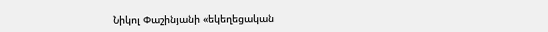Նիկոլ Փաշինյանի «եկեղեցական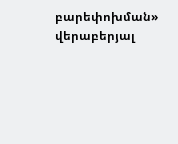բարեփոխման» վերաբերյալ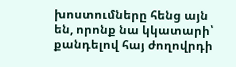խոստումները հենց այն են, որոնք նա կկատարի՝ քանդելով հայ ժողովրդի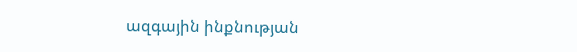ազգային ինքնության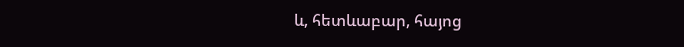և, հետևաբար, հայոց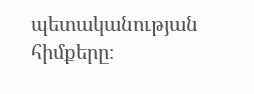պետականության հիմքերը։